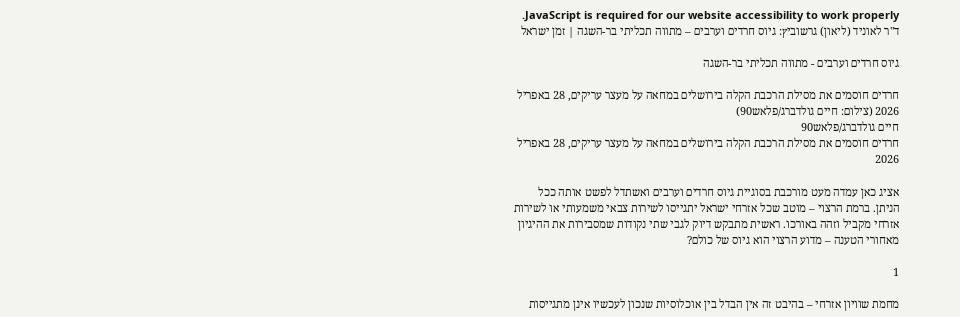JavaScript is required for our website accessibility to work properly. ד"ר לאוניד (ליאון) גרשוביץ: גיוס חרדים וערבים – מתווה תכליתי בר-השגה | זמן ישראל

גיוס חרדים וערבים - מתווה תכליתי בר-השגה

חרדים חוסמים את מסילת הרכבת הקלה בירושלים במחאה על מעצר עריקים, 28 באפריל 2026 (צילום: חיים גולדברג/פלאש90)
חיים גולדברג/פלאש90
חרדים חוסמים את מסילת הרכבת הקלה בירושלים במחאה על מעצר עריקים, 28 באפריל 2026

אציג כאן עמדה מעט מורכבת בסוגיית גיוס חרדים וערבים ואשתדל לפשט אותה ככל הניתן. ברמת הרצוי – מוטב שכל אזרחי ישראל יתגייסו לשירות צבאי משמעותי או לשירות אזרחי מקביל וזהה באורכו. ראשית מתבקש דיוק לגבי שתי נקודות שמסבירות את ההיגיון מאחורי הטענה – מדוע הרצוי הוא גיוס של כולם?

1

מחמת שוויון אזרחי – בהיבט זה אין הבדל בין אוכלוסיות שנכון לעכשיו אינן מתגייסות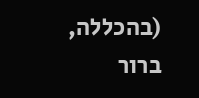(בהכללה, ברור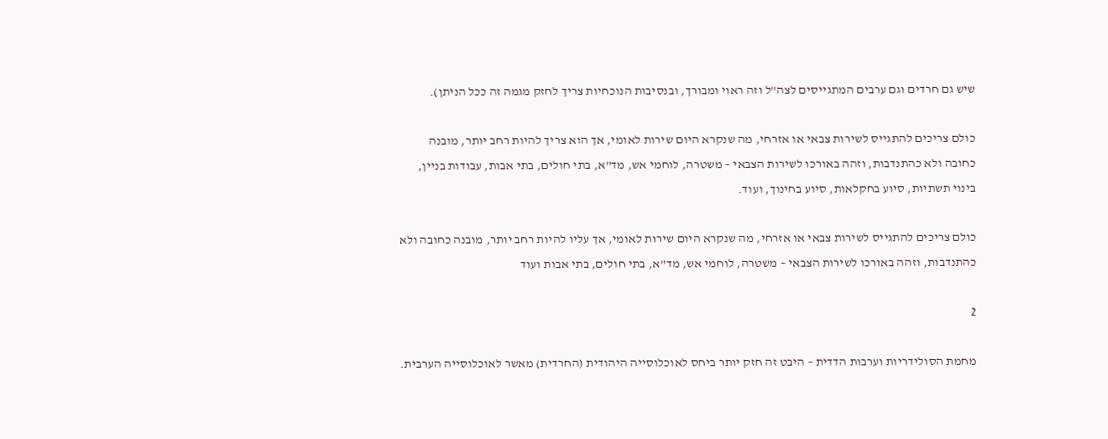שיש גם חרדים וגם ערבים המתגייסים לצה"ל וזה ראוי ומבורך, ובנסיבות הנוכחיות צריך לחזק מגמה זה ככל הניתן).

כולם צריכים להתגייס לשירות צבאי או אזרחי, מה שנקרא היום שירות לאומי, אך הוא צריך להיות רחב יותר, מובנה כחובה ולא כהתנדבות, וזהה באורכו לשירות הצבאי – משטרה, לוחמי אש, מד"א, בתי חולים, בתי אבות, עבודות בניין, בינוי תשתיות, סיוע בחקלאות, סיוע בחינוך, ועוד.

כולם צריכים להתגייס לשירות צבאי או אזרחי, מה שנקרא היום שירות לאומי, אך עליו להיות רחב יותר, מובנה כחובה ולא כהתנדבות, וזהה באורכו לשירות הצבאי – משטרה, לוחמי אש, מד"א, בתי חולים, בתי אבות ועוד

2

מחמת הסולידריות וערבות הדדית – היבט זה חזק יותר ביחס לאוכלוסייה היהודית (החרדית) מאשר לאוכלוסייה הערבית.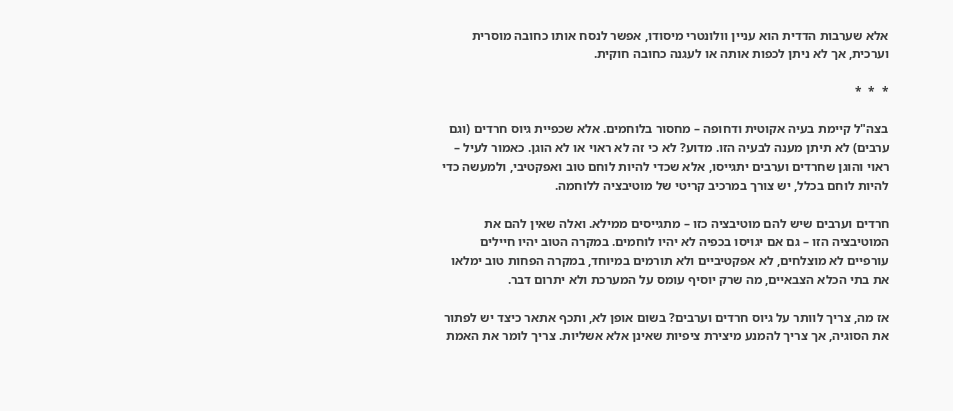אלא שערבות הדדית הוא עניין וולונטרי מיסודו, אפשר לנסח אותו כחובה מוסרית וערכית, אך לא ניתן לכפות אותה או לעגנה כחובה חוקית.

*  *  *

בצה"ל קיימת בעיה אקוטית ודחופה – מחסור בלוחמים. אלא שכפיית גיוס חרדים (וגם ערבים) לא תיתן מענה לבעיה הזו. מדוע? לא כי זה לא ראוי או לא הוגן. כאמור לעיל – ראוי והוגן שחרדים וערבים יתגייסו, אלא שכדי להיות לוחם טוב ואפקטיבי, ולמעשה כדי להיות לוחם בכלל, יש צורך במרכיב קריטי של מוטיבציה ללוחמה.

חרדים וערבים שיש להם מוטיבציה כזו – מתגייסים ממילא. ואלה שאין להם את המוטיבציה הזו – גם אם יגויסו בכפיה לא יהיו לוחמים. במקרה הטוב יהיו חיילים עורפיים לא מוצלחים, לא אפקטיביים ולא תורמים במיוחד, במקרה הפחות טוב ימלאו את בתי הכלא הצבאיים, מה שרק יוסיף עומס על המערכת ולא יתרום דבר.

אז מה, צריך לוותר על גיוס חרדים וערבים? בשום אופן לא, ותכף אתאר כיצד יש לפתור את הסוגיה, אך צריך להמנע מיצירת ציפיות שאינן אלא אשליות. צריך לומר את האמת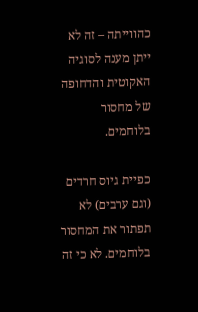כהווייתה – זה לא ייתן מענה לסוגיה האקוטית והדחופה של מחסור בלוחמים.

כפיית גיוס חרדים (וגם ערבים) לא תפתור את המחסור בלוחמים. לא כי זה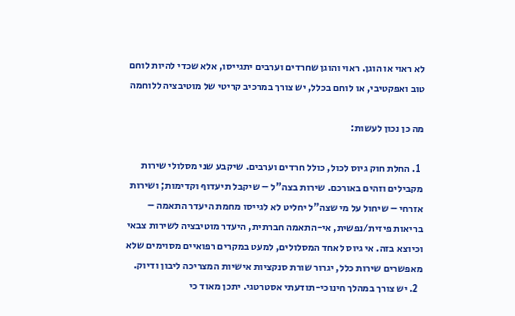לא ראוי או הוגן. ראוי והוגן שחרדים וערבים יתגייסו, אלא שכדי להיות לוחם טוב ואפקטיבי, או לוחם בכלל, יש צורך במרכיב קריטי של מוטיבציה ללוחמה

מה כן נכון לעשות:

  1. החלת חוק גיוס לכול, כולל חרדים וערבים. שיקבע שני מסלולי שירות מקבילים וזהים באורכם. שירות בצה"ל – שיקבל תיעדוף וקדימות; ושירות אזרחי – שיחול על מי שצה"ל יחליט לא לגייסו מחמת היעדר התאמה – בריאות פיזית/נפשית, אי-התאמה חברתית, היעדר מוטיבציה לשירות צבאי וכיוצא בזה. אי גיוס לאחד המסלולים, למעט במקרים רפואיים מסוימים שלא מאפשרים שירות כלל, יגרור שורת סנקציות אישיות המצריכה ליבון ודיוק.
  2. יש צורך במהלך חינוכי-תודעתי אסטרטגי. יתכן מאוד כי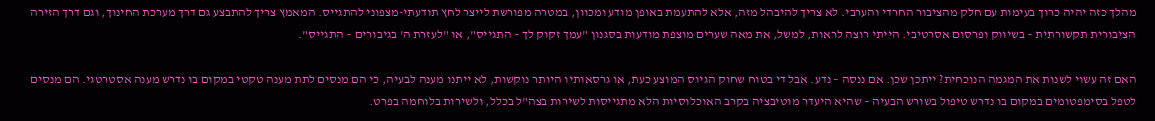מהלך כזה יהיה כרוך בעימות עם חלק מהציבור החרדי והערבי. לא צריך להיבהל מזה, אלא להתעמת באופן מודע ומכוון, במטרה מפורשת לייצר לחץ תודעתי-מצפוני להתגייס. המאמץ צריך להתבצע גם דרך מערכת החינוך, וגם דרך הזירה הציבורית תקשורתית – בשיווק ופרסום אסרטיבי. הייתי רוצה לראות, למשל, את מאה שערים מוצפת מודעות בסגנון "עמך זקוק לך – התגייס", או "לעזרת ה' בגיבורים – התגייס".

האם זה עשוי לשנות את המגמה הנוכחית? ייתכן שכן. אם ננסה – נדע. אבל די בטוח שחוק הגיוס המוצע כעת, או גרסאותיו היותר נוקשות, לא ייתנו מענה לבעיה, כי הם מנסים לתת מענה טקטי במקום בו נדרש מענה אסטרטגי. הם מנסים לטפל בסימפטומים במקום בו נדרש טיפול בשורש הבעיה – שהיא היעדר מוטיבציה בקרב האוכלוסיות הלא מתגייסות לשירות בצה"ל בכלל, ולשירות בלוחמה בפרט.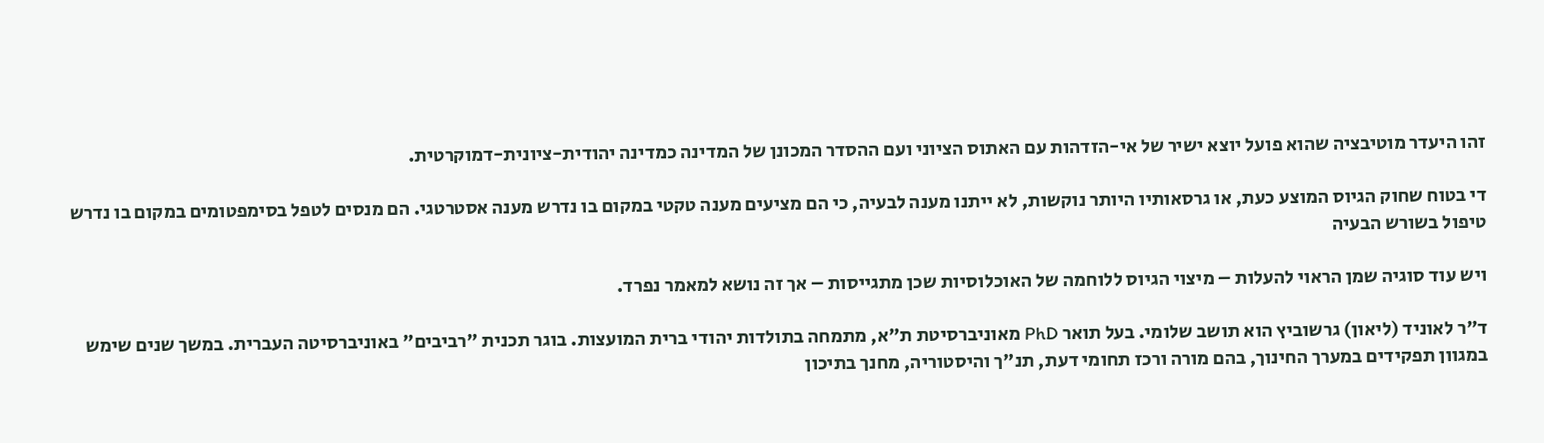זהו היעדר מוטיבציה שהוא פועל יוצא ישיר של אי-הזדהות עם האתוס הציוני ועם ההסדר המכונן של המדינה כמדינה יהודית-ציונית-דמוקרטית.

די בטוח שחוק הגיוס המוצע כעת, או גרסאותיו היותר נוקשות, לא ייתנו מענה לבעיה, כי הם מציעים מענה טקטי במקום בו נדרש מענה אסטרטגי. הם מנסים לטפל בסימפטומים במקום בו נדרש טיפול בשורש הבעיה

ויש עוד סוגיה שמן הראוי להעלות – מיצוי הגיוס ללוחמה של האוכלוסיות שכן מתגייסות – אך זה נושא למאמר נפרד.

ד"ר לאוניד (ליאון) גרשוביץ הוא תושב שלומי. בעל תואר PhD מאוניברסיטת ת"א, מתמחה בתולדות יהודי ברית המועצות. בוגר תכנית "רביבים" באוניברסיטה העברית. במשך שנים שימש במגוון תפקידים במערך החינוך, בהם מורה ורכז תחומי דעת, תנ"ך והיסטוריה, מחנך בתיכון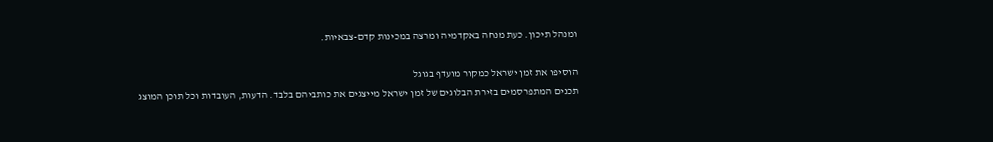ומנהל תיכון. כעת מנחה באקדמיה ומרצה במכינות קדם-צבאיות.

הוסיפו את זמן ישראל כמקור מועדף בגוגל
תכנים המתפרסמים בזירת הבלוגים של זמן ישראל מייצגים את כותביהם בלבד. הדעות, העובדות וכל תוכן המוצג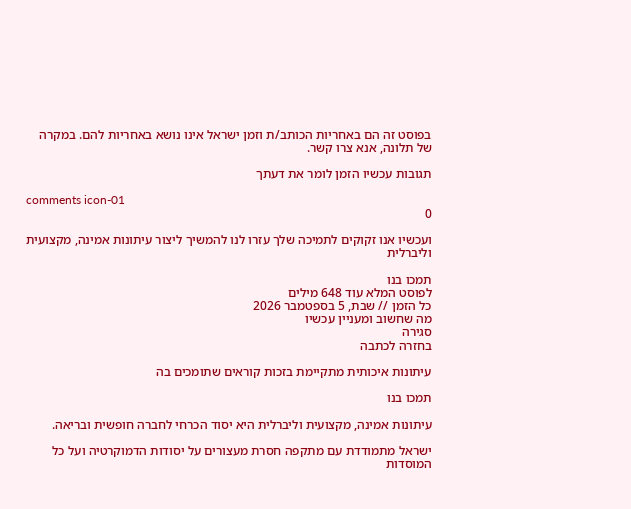בפוסט זה הם באחריות הכותב/ת וזמן ישראל אינו נושא באחריות להם. במקרה של תלונה, אנא צרו קשר.

תגובות עכשיו הזמן לומר את דעתך

comments icon-01
0

ועכשיו אנו זקוקים לתמיכה שלך עזרו לנו להמשיך ליצור עיתונות אמינה, מקצועית וליברלית

תמכו בנו
לפוסט המלא עוד 648 מילים
כל הזמן // שבת, 5 בספטמבר 2026
מה שחשוב ומעניין עכשיו
סגירה
בחזרה לכתבה

עיתונות איכותית מתקיימת בזכות קוראים שתומכים בה

תמכו בנו

עיתונות אמינה, מקצועית וליברלית היא יסוד הכרחי לחברה חופשית ובריאה.

ישראל מתמודדת עם מתקפה חסרת מעצורים על יסודות הדמוקרטיה ועל כל המוסדות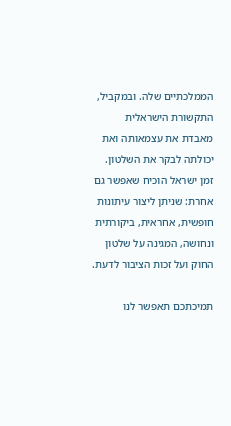הממלכתיים שלה. ובמקביל, התקשורת הישראלית מאבדת את עצמאותה ואת יכולתה לבקר את השלטון. זמן ישראל הוכיח שאפשר גם אחרת: שניתן ליצור עיתונות חופשית, אחראית, ביקורתית ונחושה, המגינה על שלטון החוק ועל זכות הציבור לדעת.

תמיכתכם תאפשר לנו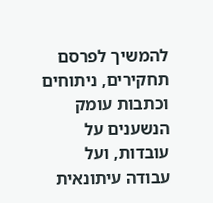להמשיך לפרסם תחקירים, ניתוחים וכתבות עומק הנשענים על עובדות, ועל עבודה עיתונאית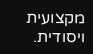מקצועית ויסודית.